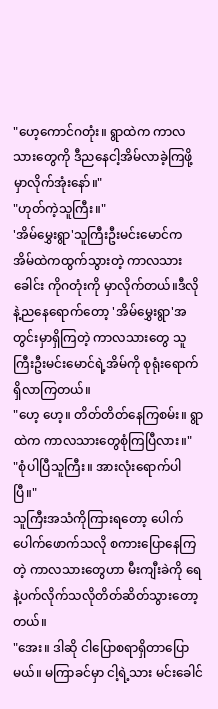"ဟေ့ကောင်ဂတုံး။ ရွာထဲက ကာလသားတွေကို ဒီညနေငါ့အိမ်လာခဲ့ကြဖို့ မှာလိုက်အုံးနော်။"
"ဟုတ်ကဲ့သူကြီး။"
'အိမ်မွှေးရွာ'သူကြီးဦးမင်းမောင်က အိမ်ထဲကထွက်သွားတဲ့ ကာလသားခေါင်း ကိုဂတုံးကို မှာလိုက်တယ်။ဒီလိုနဲ့ညနေရောက်တော့ 'အိမ်မွှေးရွာ'အတွင်းမှာရှိကြတဲ့ ကာလသားတွေ သူကြီးဦးမင်းမောင်ရဲ့အိမ်ကို စုရုံးရောက်ရှိလာကြတယ်။
"ဟေ့ ဟေ့။ တိတ်တိတ်နေကြစမ်း။ ရွာထဲက ကာလသားတွေစုံကြပြီလား။"
"စုံပါပြီသူကြီး။ အားလုံးရောက်ပါပြီ။"
သူကြီးအသံကိုကြားရတော့ ပေါက်ပေါက်ဖောက်သလို စကားပြောနေကြတဲ့ ကာလသားတွေဟာ မီးကျီးခဲကို ရေနဲ့ပက်လိုက်သလိုတိတ်ဆိတ်သွားတော့တယ်။
"အေး။ ဒါဆို ငါပြောစရာရှိတာပြောမယ်။ မကြာခင်မှာ ငါ့ရဲ့သား မင်းခေါင်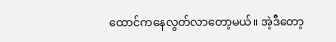ထောင်ကနေလွတ်လာတော့မယ်။ အဲ့ဒီတော့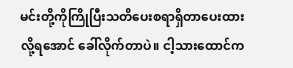မင်းတို့ကိုကြိုပြီးသတိပေးစရာရှိတာပေးထားလို့ရအောင် ခေါ်လိုက်တာပဲ။ ငါ့သားထောင်က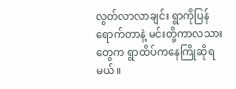လွတ်လာလာချင်း ရွာကိုပြန်ရောက်တာနဲ့ မင်းတို့ကာလသားတွေက ရွာထိပ်ကနေကြိုဆိုရမယ်။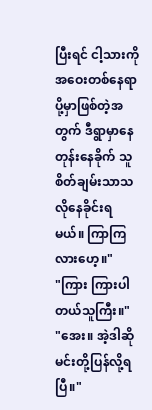ပြီးရင် ငါ့သားကိုအဝေးတစ်နေရာပို့မှာဖြစ်တဲ့အတွက် ဒီရွာမှာနေတုန်းနေခိုက် သူစိတ်ချမ်းသာသလိုနေခိုင်းရမယ်။ ကြာကြလားဟေ့။"
"ကြား ကြားပါတယ်သူကြီး။"
"အေး။ အဲ့ဒါဆိုမင်းတို့ပြန်လို့ရပြီ။"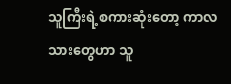သူကြီးရဲ့စကားဆုံးတော့ ကာလသားတွေဟာ သူ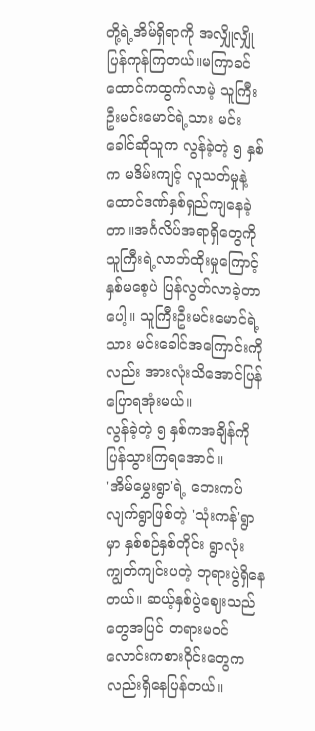တို့ရဲ့အိမ်ရှိရာကို အလျှိုလျှိုပြန်ကုန်ကြတယ်။မကြာခင် ထောင်ကထွက်လာမဲ့ သူကြီးဦးမင်းမောင်ရဲ့သား မင်းခေါင်ဆိုသူက လွန်ခဲ့တဲ့ ၅ နှစ်က မဒိမ်းကျင့် လူသတ်မှုနဲ့ ထောင်ဒဏ်နှစ်ရှည်ကျနေခဲ့တာ။အင်္ဂလိပ်အရာရှိတွေကို သူကြီးရဲ့လာဘ်ထိုးမှုကြောင့် နှစ်မစေ့ပဲ ပြန်လွတ်လာခဲ့တာပေါ့။ သူကြီးဦးမင်းမောင်ရဲ့သား မင်းခေါင်အကြောင်းကိုလည်း အားလုံးသိအောင်ပြန်ပြောရအုံးမယ်။
လွန်ခဲ့တဲ့ ၅ နှစ်ကအချိန်ကိုပြန်သွားကြရအောင်။
'အိမ်မွှေးရွာ'ရဲ့ ဘေးကပ်လျက်ရွာဖြစ်တဲ့ 'သုံးကန်'ရွာမှာ နှစ်စဉ်နှစ်တိုင်း ရွာလုံးကျွတ်ကျင်းပတဲ့ ဘုရားပွဲရှိနေတယ်။ ဆယ့်နှစ်ပွဲဈေးသည်တွေအပြင် တရားမဝင် လောင်းကစားဝိုင်းတွေကလည်းရှိနေပြန်တယ်။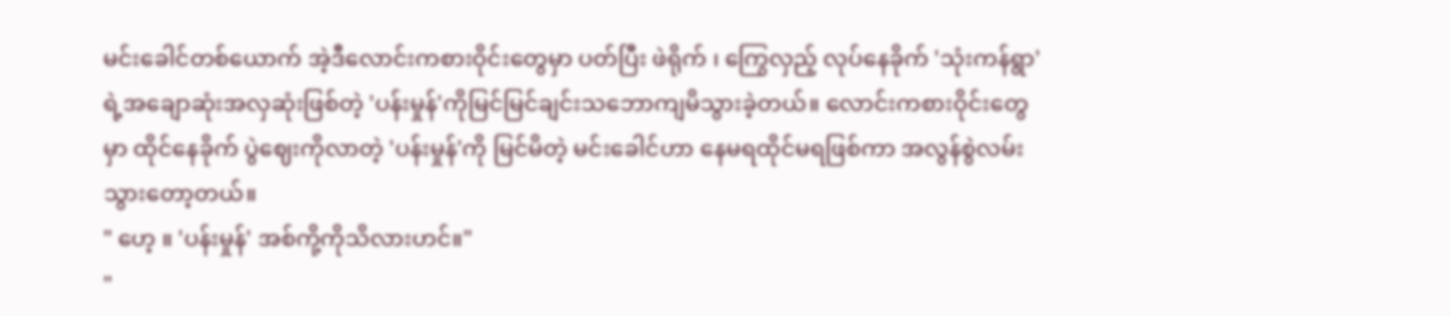မင်းခေါင်တစ်ယောက် အဲ့ဒီလောင်းကစားဝိုင်းတွေမှာ ပတ်ပြီး ဖဲရိုက် ၊ ကြွေလှည့် လုပ်နေခိုက် 'သုံးကန်ရွာ' ရဲ့အချောဆုံးအလှဆုံးဖြစ်တဲ့ 'ပန်းမှုန်'ကိုမြင်မြင်ချင်းသဘောကျမိသွားခဲ့တယ်။ လောင်းကစားဝိုင်းတွေမှာ ထိုင်နေခိုက် ပွဲဈေးကိုလာတဲ့ 'ပန်းမှုန်'ကို မြင်မိတဲ့ မင်းခေါင်ဟာ နေမရထိုင်မရဖြစ်ကာ အလွန်စွဲလမ်းသွားတော့တယ်။
" ဟေ့ ။ 'ပန်းမှုန်' အစ်ကို့ကိုသိလားဟင်။"
"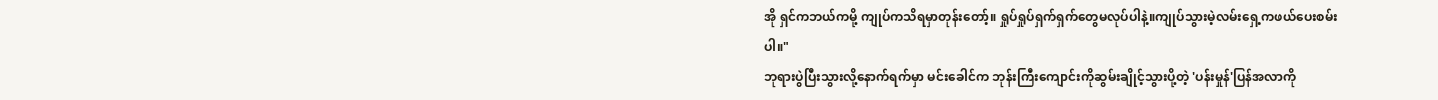အို ရှင်ကဘယ်ကမို့ ကျုပ်ကသိရမှာတုန်းတော့်။ ရှုပ်ရှုပ်ရှက်ရှက်တွေမလုပ်ပါနဲ့။ကျုပ်သွားမဲ့လမ်းရှေ့ကဖယ်ပေးစမ်းပါ။"
ဘုရားပွဲပြီးသွားလို့နောက်ရက်မှာ မင်းခေါင်က ဘုန်းကြီးကျောင်းကိုဆွမ်းချိုင့်သွားပို့တဲ့ 'ပန်းမှုန်'ပြန်အလာကို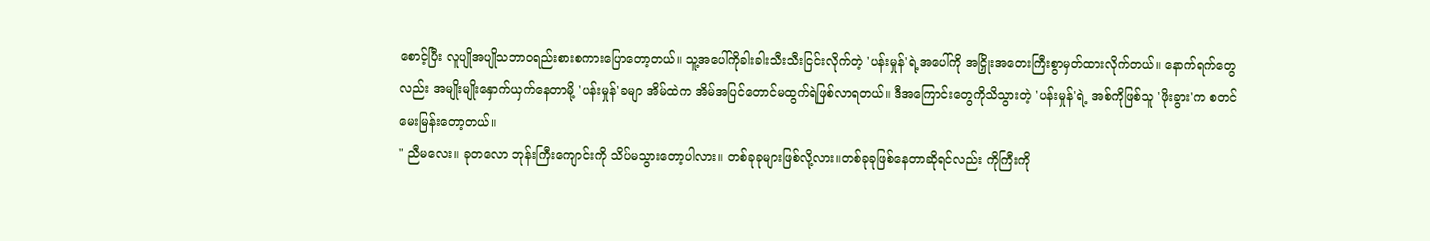စောင့်ပြီး လူပျိုအပျိုသဘာဝရည်းစားစကားပြောတော့တယ်။ သူ့အပေါ်ကိုခါးခါးသီးသီးငြင်းလိုက်တဲ့ 'ပန်းမှုန်'ရဲ့အပေါ်ကို အငြှိုးအတေးကြီးစွာမှတ်ထားလိုက်တယ်။ နောက်ရက်တွေလည်း အမျိုးမျိုးနှောက်ယှက်နေတာမို့ 'ပန်းမှုန်'ခမျာ အိမ်ထဲက အိမ်အပြင်တောင်မထွက်ရဲဖြစ်လာရတယ်။ ဒီအကြောင်းတွေကိုသိသွားတဲ့ 'ပန်းမှုန်'ရဲ့ အစ်ကိုဖြစ်သူ 'ဖိုးခွား'က စတင်မေးမြန်းတော့တယ်။
" ညီမလေး။ ခုတလော ဘုန်းကြီးကျောင်းကို သိပ်မသွားတော့ပါလား။ တစ်ခုခုများဖြစ်လို့လား။တစ်ခုခုဖြစ်နေတာဆိုရင်လည်း ကိုကြီးကို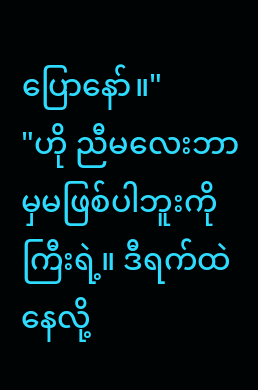ပြောနော်။"
"ဟို ညီမလေးဘာမှမဖြစ်ပါဘူးကိုကြီးရဲ့။ ဒီရက်ထဲ နေလို့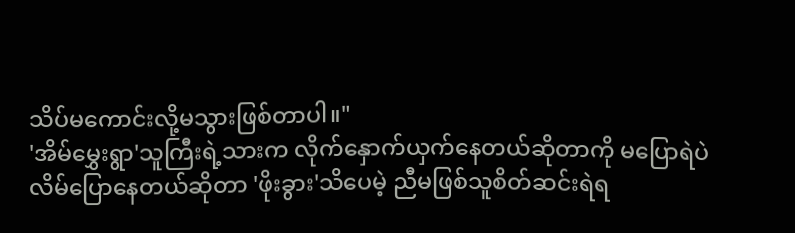သိပ်မကောင်းလို့မသွားဖြစ်တာပါ။"
'အိမ်မွှေးရွာ'သူကြီးရဲ့သားက လိုက်နှောက်ယှက်နေတယ်ဆိုတာကို မပြောရဲပဲ လိမ်ပြောနေတယ်ဆိုတာ 'ဖိုးခွား'သိပေမဲ့ ညီမဖြစ်သူစိတ်ဆင်းရဲရ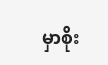မှာစိုး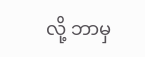လို့ ဘာမှ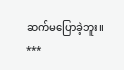ဆက်မပြောခဲ့ဘူး။
***